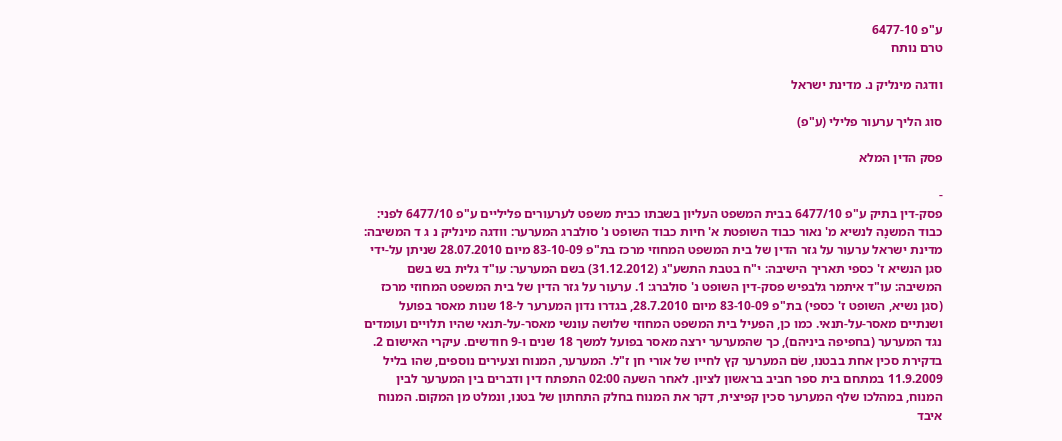ע"פ 6477-10
טרם נותח

וודגה מינליק נ. מדינת ישראל

סוג הליך ערעור פלילי (ע"פ)

פסק הדין המלא

-
פסק-דין בתיק ע"פ 6477/10 בבית המשפט העליון בשבתו כבית משפט לערעורים פליליים ע"פ 6477/10 לפני: כבוד המשנָה לנשיא מ' נאור כבוד השופטת א' חיות כבוד השופט נ' סולברג המערער: וודגה מינליק נ ג ד המשיבה: מדינת ישראל ערעור על גזר הדין של בית המשפט המחוזי מרכז בת"פ 83-10-09 מיום 28.07.2010 שניתן על-ידי סגן הנשיא ז' כספי תאריך הישיבה: י"ח בטבת התשע"ג (31.12.2012) בשם המערער: עו"ד גלית בש בשם המשיבה: עו"ד איתמר גלבפיש פסק-דין השופט נ' סולברג: 1. ערעור על גזר הדין של בית המשפט המחוזי מרכז (סגן נשיא, השופט ז' כספי) בת"פ 83-10-09 מיום 28.7.2010, בגדרו נדון המערער ל-18 שנות מאסר בפועל ושנתיים מאסר-על-תנאי. כמו כן, הפעיל בית המשפט המחוזי שלושה עונשי מאסר-על-תנאי שהיו תלויים ועומדים נגד המערער (בחפיפה ביניהם), כך שהמערער ירצה מאסר בפועל למשך 18 שנים ו-9 חודשים. עיקרי האישום 2. בדקירת סכין אחת בבטנו, שׂם המערער קץ לחייו של אורי חן ז"ל. המערער, המנוח וצעירים נוספים, שהו בליל 11.9.2009 במתחם בית ספר חביב בראשון לציון. לאחר השעה 02:00 התפתח דין ודברים בין המערער לבין המנוח, במהלכו שלף המערער סכין קפיצית, דקר את המנוח בחלק התחתון של בטנו, ונמלט מן המקום. המנוח איבד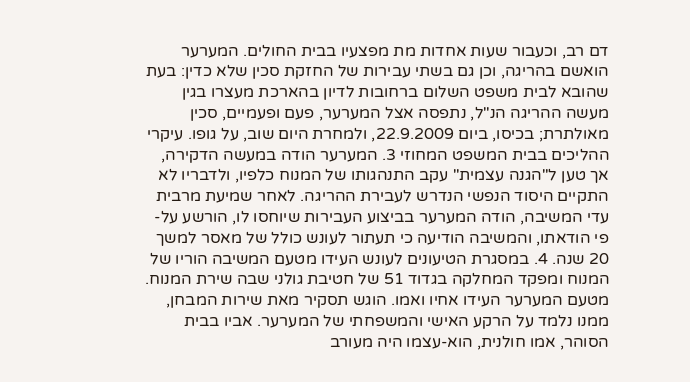דם רב, וכעבור שעות אחדות מת מפצעיו בבית החולים. המערער הואשם בהריגה, וכן גם בשתי עבירות של החזקת סכין שלא כדין: בעת שהובא לבית משפט השלום ברחובות לדיון בהארכת מעצרו בגין מעשה ההריגה הנ"ל, נתפסה אצל המערער, פעם ופעמיים, סכין מאולתרת; בכיסו, ביום 22.9.2009, ולמחרת היום שוב, על גופו. עיקרי ההליכים בבית המשפט המחוזי 3. המערער הודה במעשה הדקירה, אך טען ל"הגנה עצמית" עקב התנהגותו של המנוח כלפיו, ולדבריו לא התקיים היסוד הנפשי הנדרש לעבירת ההריגה. לאחר שמיעת מרבית עדי המשיבה, הודה המערער בביצוע העבירות שיוחסו לו, הורשע על-פי הודאתו, והמשיבה הודיעה כי תעתור לעונש כולל של מאסר למשך 20 שנה. 4. במסגרת הטיעונים לעונש העידו מטעם המשיבה הוריו של המנוח ומפקד המחלקה בגדוד 51 של חטיבת גולני שבה שירת המנוח. מטעם המערער העידו אחיו ואמו. הוגש תסקיר מאת שירות המבחן, ממנו נלמד על הרקע האישי והמשפחתי של המערער. אביו בבית הסוהר, אמו חולנית, הוא-עצמו היה מעורב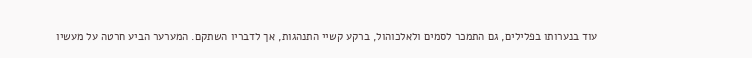עוד בנערותו בפלילים, גם התמכר לסמים ולאלכוהול, ברקע קשיי התנהגות, אך לדבריו השתקם. המערער הביע חרטה על מעשיו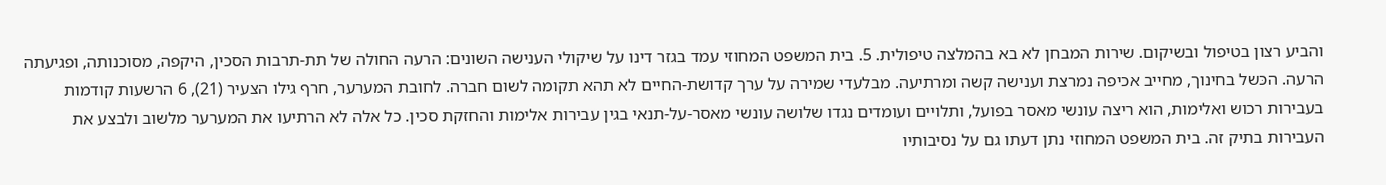והביע רצון בטיפול ובשיקום. שירות המבחן לא בא בהמלצה טיפולית. 5. בית המשפט המחוזי עמד בגזר דינו על שיקולי הענישה השונים: הרעה החולה של תת-תרבות הסכין, היקפה, מסוכנותה, ופגיעתה הרעה. הכּשל בחינוך, מחייב אכיפה נמרצת וענישה קשה ומרתיעה. מבלעדי שמירה על ערך קדושת-החיים לא תהא תקומה לשום חברה. לחובת המערער, חרף גילו הצעיר (21), 6 הרשעות קודמות בעבירות רכוש ואלימות, הוא ריצה עונשי מאסר בפועל, ותלויים ועומדים נגדו שלושה עונשי מאסר-על-תנאי בגין עבירות אלימות והחזקת סכין. כל אלה לא הרתיעו את המערער מלשוב ולבצע את העבירות בתיק זה. בית המשפט המחוזי נתן דעתו גם על נסיבותיו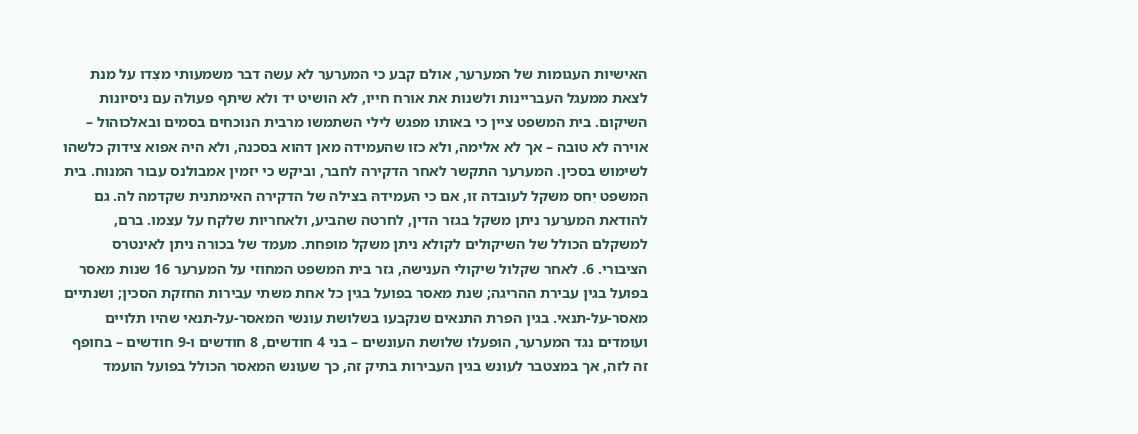האישיות העגומות של המערער, אולם קבע כי המערער לא עשה דבר משמעותי מצִדו על מנת לצאת ממעגל העבריינות ולשנות את אורח חייו, לא הושיט יד ולא שיתף פעולה עם ניסיונות השיקום. בית המשפט ציין כי באותו מפגש לילי השתמשו מרבית הנוכחים בסמים ובאלכוהול – אוירה לא טובה – אך לא אלימה, ולא כזו שהעמידה מאן דהוא בסכנה, ולא היה אפוא צידוק כלשהו לשימוש בסכין. המערער התקשר לאחר הדקירה לחבר, וביקש כי יזמין אמבולנס עבור המנוח. בית המשפט יִחס משקל לעובדה זו, אם כי העמידהּ בצילה של הדקירה האימתנית שקדמה לה. גם להודאת המערער ניתן משקל בגזר הדין, לחרטה שהביע, ולאחריות שלקח על עצמו. ברם, למשקלם הכולל של השיקולים לקולא ניתן משקל מופחת. מעמד של בכורה ניתן לאינטרס הציבורי. 6. לאחר שקלול שיקולי הענישה, גזר בית המשפט המחוזי על המערער 16 שנות מאסר בפועל בגין עבירת ההריגה; שנת מאסר בפועל בגין כל אחת משתי עבירות החזקת הסכין; ושנתיים מאסר-על-תנאי. בגין הפרת התנאים שנקבעו בשלושת עונשי המאסר-על-תנאי שהיו תלויים ועומדים נגד המערער, הופעלו שלושת העונשים – בני 4 חודשים, 8 חודשים ו-9 חודשים – בחופף זה לזה, אך במצטבר לעונש בגין העבירות בתיק זה, כך שעונש המאסר הכולל בפועל הועמד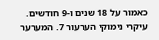כאמור על 18 שנים ו-9 חודשים. עיקרי נימוקי הערעור 7. המערער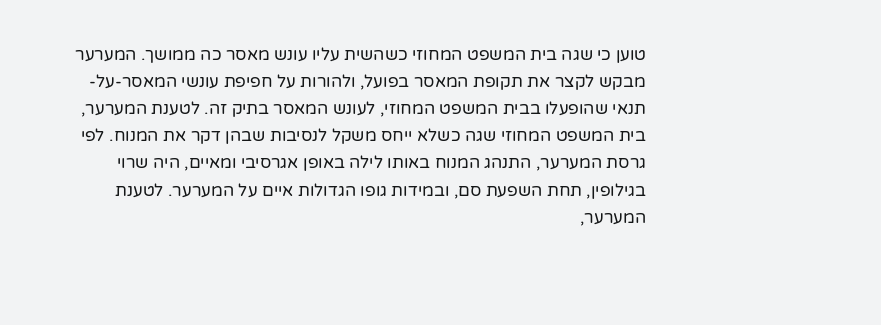טוען כי שגה בית המשפט המחוזי כשהשית עליו עונש מאסר כה ממושך. המערער מבקש לקצר את תקופת המאסר בפועל, ולהורות על חפיפת עונשי המאסר-על-תנאי שהופעלו בבית המשפט המחוזי, לעונש המאסר בתיק זה. לטענת המערער, בית המשפט המחוזי שגה כשלא ייחס משקל לנסיבות שבהן דקר את המנוח. לפי גרסת המערער, התנהג המנוח באותו לילה באופן אגרסיבי ומאיים, היה שרוי בגילופין, תחת השפעת סם, ובמידות גופו הגדולות איים על המערער. לטענת המערער,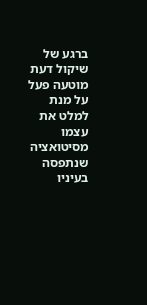ברגע של שיקול דעת מוטעה פעל על מנת למלט את עצמו מסיטואציה שנתפסה בעיניו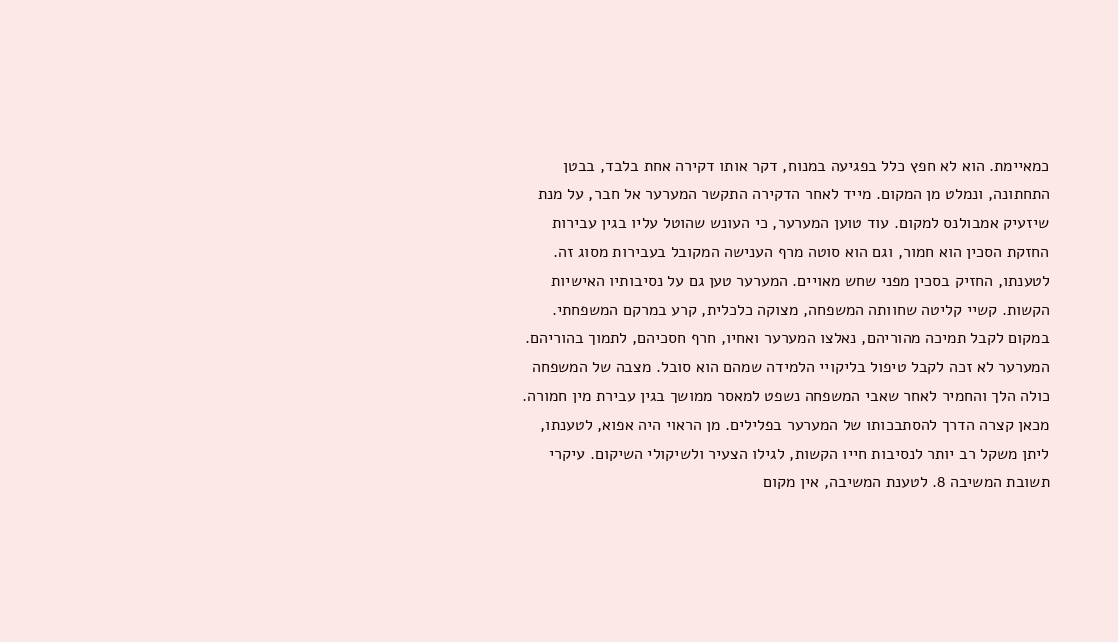כמאיימת. הוא לא חפץ כלל בפגיעה במנוח, דקר אותו דקירה אחת בלבד, בבטן התחתונה, ונמלט מן המקום. מייד לאחר הדקירה התקשר המערער אל חבר, על מנת שיזעיק אמבולנס למקום. עוד טוען המערער, כי העונש שהוטל עליו בגין עבירות החזקת הסכין הוא חמור, וגם הוא סוטה מרף הענישה המקובל בעבירות מסוג זה. לטענתו, החזיק בסכין מפני שחש מאויים. המערער טען גם על נסיבותיו האישיות הקשות. קשיי קליטה שחוותה המשפחה, מצוקה כלכלית, קרע במרקם המשפחתי. במקום לקבל תמיכה מהוריהם, נאלצו המערער ואחיו, חרף חסכיהם, לתמוך בהוריהם. המערער לא זכה לקבל טיפול בליקויי הלמידה שמהם הוא סובל. מצבה של המשפחה כולה הלך והחמיר לאחר שאבי המשפחה נשפט למאסר ממושך בגין עבירת מין חמורה. מכאן קצרה הדרך להסתבכותו של המערער בפלילים. מן הראוי היה אפוא, לטענתו, ליתן משקל רב יותר לנסיבות חייו הקשות, לגילו הצעיר ולשיקולי השיקום. עיקרי תשובת המשיבה 8. לטענת המשיבה, אין מקום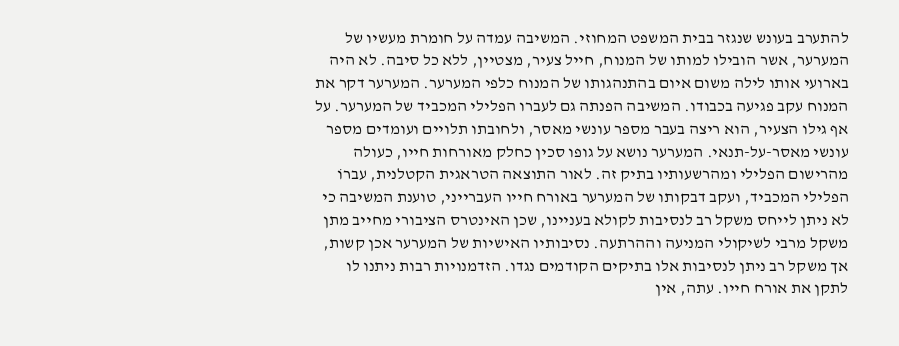להתערב בעונש שנגזר בבית המשפט המחוזי. המשיבה עמדה על חומרת מעשיו של המערער, אשר הובילו למותו של המנוח, חייל צעיר, מצטיין, ללא כל סיבה. לא היה בארועי אותו לילה משום איום בהתנהגותו של המנוח כלפי המערער. המערער דקר את המנוח עקב פגיעה בכבודו. המשיבה הפנתה גם לעברו הפלילי המכביד של המערער. על אף גילו הצעיר, הוא ריצה בעבר מספר עונשי מאסר, ולחובתו תלויים ועומדים מספר עונשי מאסר-על-תנאי. המערער נושא על גופו סכין כחלק מאורחות חייו, כעולה מהרישום הפלילי ומהרשעותיו בתיק זה. לאור התוצאה הטראגית הקטלנית, עברוֹ הפלילי המכביד, ועקב דבקותו של המערער באורח חייו העברייני, טוענת המשיבה כי לא ניתן לייחס משקל רב לנסיבות לקולא בעניינו, שכן האינטרס הציבורי מחייב מתן משקל מרבי לשיקולי המניעה וההרתעה. נסיבותיו האישיות של המערער אכן קשות, אך משקל רב ניתן לנסיבות אלו בתיקים הקודמים נגדו. הזדמנויות רבות ניתנו לו לתקן את אורח חייו. עתה, אין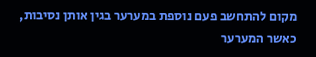מקום להתחשב פעם נוספת במערער בגין אותן נסיבות, כאשר המערער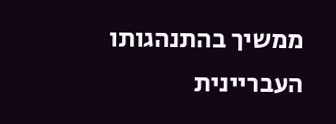ממשיך בהתנהגותו העבריינית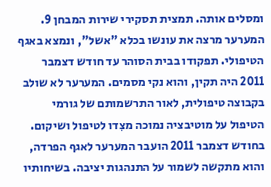ומסלים אותה. תמצית תסקירי שירות המבחן 9. המערער מרצה את עונשו בכלא "אשל", ונמצא באגף הטיפולי. תפקודו בבית הסוהר עד חודש דצמבר 2011 היה תקין, והוא נקי מסמים. המערער לא שולב בקבוצה טיפולית, לאור התרשמותם של גורמי הטיפול על מוטיבציה נמוכה מצִדו לטיפול ושיקום. בחודש דצמבר 2011 הועבר המערער לאגף הפרדה, והוא מתקשה לשמור על התנהגות יציבה. בשיחותיו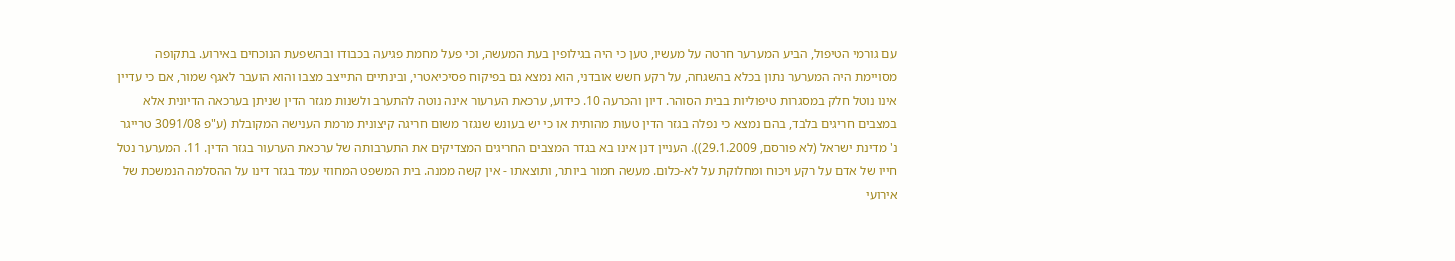עם גורמי הטיפול, הביע המערער חרטה על מעשיו, טען כי היה בגילופין בעת המעשה, וכי פעל מחמת פגיעה בכבודו ובהשפעת הנוכחים באירוע. בתקופה מסויימת היה המערער נתון בכלא בהשגחה, על רקע חשש אובדני, הוא נמצא גם בפיקוח פסיכיאטרי, ובינתיים התייצב מצבו והוא הועבר לאגף שמור, אם כי עדיין אינו נוטל חלק במסגרות טיפוליות בבית הסוהר. דיון והכרעה 10. כידוע, ערכאת הערעור אינה נוטה להתערב ולשנות מגזר הדין שניתן בערכאה הדיונית אלא במצבים חריגים בלבד, בהם נמצא כי נפלה בגזר הדין טעות מהותית או כי יש בעונש שנגזר משום חריגה קיצונית מרמת הענישה המקובלת (ע"פ 3091/08 טרייגר נ' מדינת ישראל (לא פורסם, 29.1.2009)). העניין דנן אינו בא בגדר המצבים החריגים המצדיקים את התערבותה של ערכאת הערעור בגזר הדין. 11. המערער נטל חייו של אדם על רקע ויכוח ומחלוקת על לא-כלום. מעשה חמור ביותר, ותוצאתו - אין קשה ממנה. בית המשפט המחוזי עמד בגזר דינו על ההסלמה הנמשכת של אירועי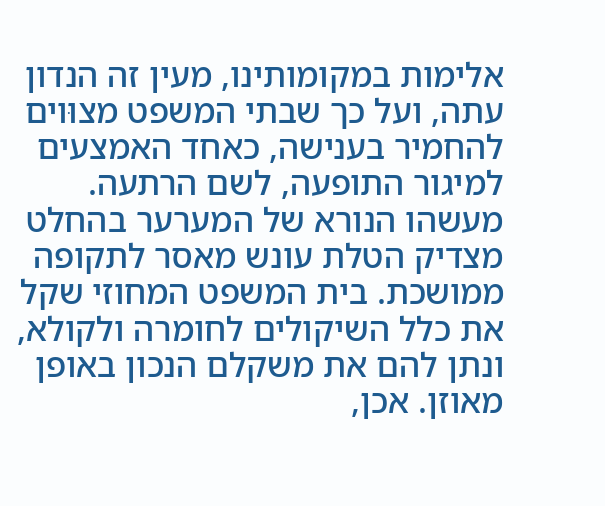אלימות במקומותינו, מעין זה הנדון עתה, ועל כך שבתי המשפט מצוּוים להחמיר בענישה, כאחד האמצעים למיגור התופעה, לשם הרתעה. מעשהו הנורא של המערער בהחלט מצדיק הטלת עונש מאסר לתקופה ממושכת. בית המשפט המחוזי שקל את כלל השיקולים לחומרה ולקולא, ונתן להם את משקלם הנכון באופן מאוזן. אכן,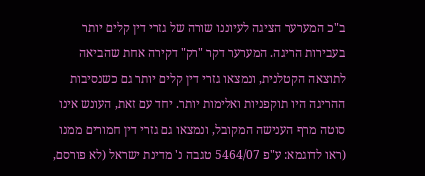ב"כ המערער הציגה לעיוננו שורה של גזרי דין קלים יותר בעבירות הריגה. המערער דקר "רק" דקירה אחת שהביאה לתוצאה הקטלנית, ונמצאו גזרי דין קלים יותר גם כשנסיבות ההריגה היו תוקפניות ואלימות יותר. יחד עם זאת, העונש אינו סוטה מרף הענישה המקובל, ונמצאו גם גזרי דין חמורים ממנו (ראו לדוגמא: ע"פ 5464/07 טגבה נ' מדינת ישראל (לא פורסם,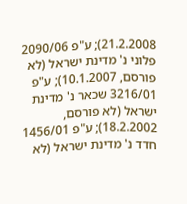21.2.2008); ע"פ 2090/06 פלוני נ' מדינת ישראל (לא פורסם, 10.1.2007); ע"פ 3216/01 שכאר נ' מדינת ישראל (לא פורסם, 18.2.2002); ע"פ 1456/01 חדד נ' מדינת ישראל (לא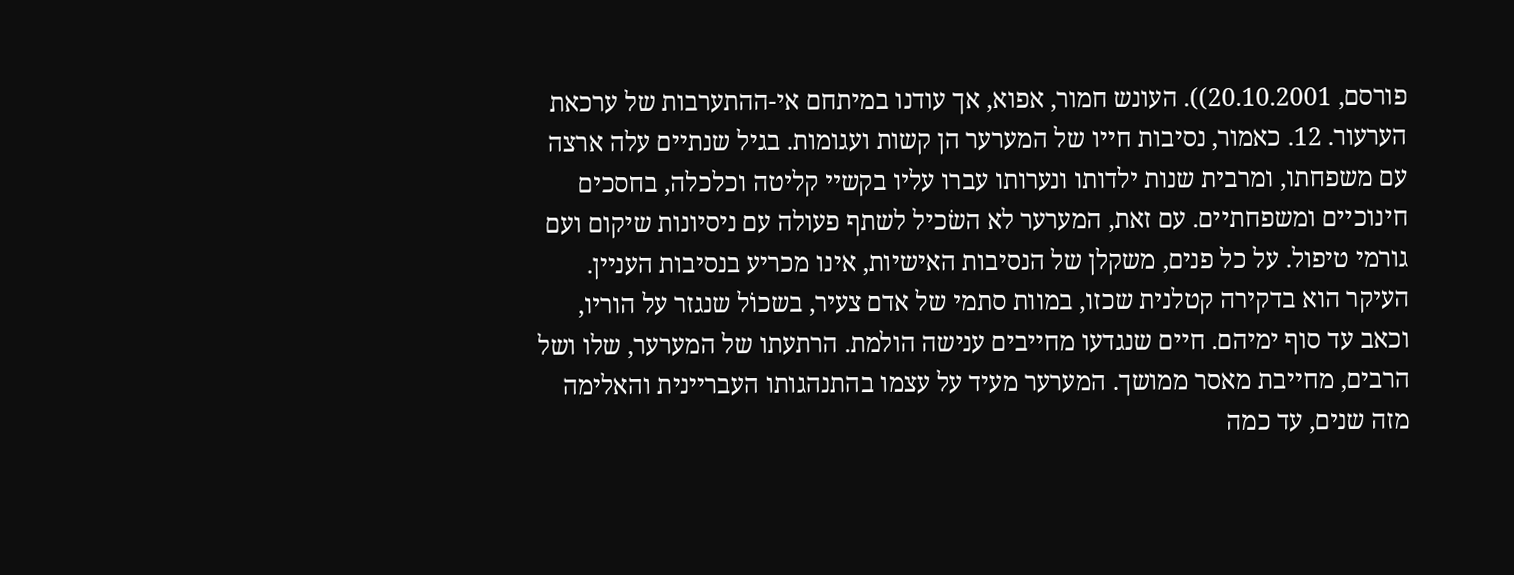פורסם, 20.10.2001)). העונש חמור, אפוא, אך עודנו במיתחם אי-ההתערבות של ערכאת הערעור. 12. כאמור, נסיבות חייו של המערער הן קשות ועגומות. בגיל שנתיים עלה ארצה עם משפחתו, ומרבית שנות ילדותו ונערותו עברו עליו בקשיי קליטה וכלכלה, בחסכים חינוכיים ומשפחתיים. עם זאת, המערער לא השׂכיל לשתף פעולה עם ניסיונות שיקום ועם גורמי טיפול. על כל פנים, משקלן של הנסיבות האישיות, אינו מכריע בנסיבות העניין. העיקר הוא בדקירה קטלנית שכזו, במוות סתמי של אדם צעיר, בשכוֹל שנגזר על הוריו, וכאב עד סוף ימיהם. חיים שנגדעו מחייבים ענישה הולמת. הרתעתו של המערער, שלו ושל הרבים, מחייבת מאסר ממושך. המערער מעיד על עצמו בהתנהגותו העבריינית והאלימה מזה שנים, עד כמה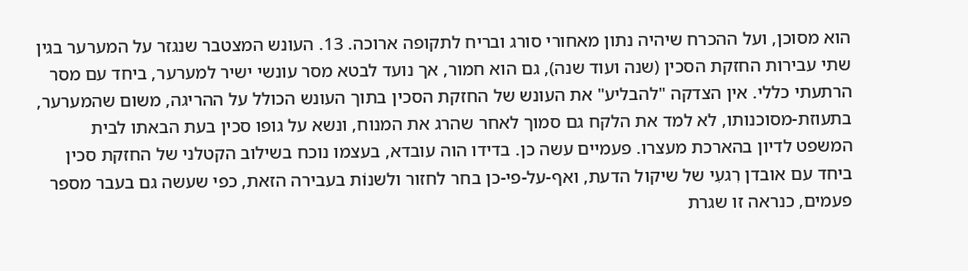הוא מסוכן, ועל ההכרח שיהיה נתון מאחורי סורג ובריח לתקופה ארוכה. 13. העונש המצטבר שנגזר על המערער בגין שתי עבירות החזקת הסכין (שנה ועוד שנה), גם הוא חמור, אך נועד לבטא מסר עונשי ישיר למערער, ביחד עם מסר הרתעתי כללי. אין הצדקה "להבליע" את העונש של החזקת הסכין בתוך העונש הכולל על ההריגה, משום שהמערער, בתעוזת-מסוכנותו, לא למד את הלקח גם סמוך לאחר שהרג את המנוח, ונשא על גופו סכין בעת הבאתו לבית המשפט לדיון בהארכת מעצרו. פעמיים עשה כן. בדידו הוה עובדא, בעצמו נוכח בשילוב הקטלני של החזקת סכין ביחד עם אובדן רִגעִי של שיקול הדעת, ואף-על-פי-כן בחר לחזור ולשנוֹת בעבירה הזאת, כפי שעשה גם בעבר מספר פעמים, כנראה זו שגרת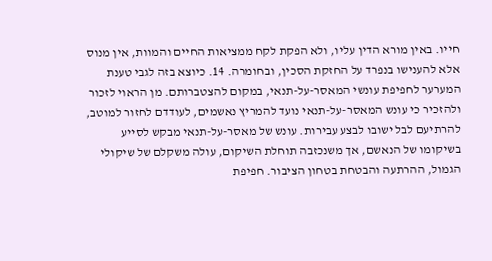חייו. באין מורא הדין עליו, ולא הפקת לקח ממציאות החיים והמוות, אין מנוס אלא להענישו בנפרד על החזקת הסכין, ובחומרה. 14. כיוצא בזה לגבי טענת המערער לחפיפת עונשי המאסר-על-תנאי, במקום להצטברותם. מן הראוי לזכור ולהזכיר כי עונש המאסר-על-תנאי נועד להמריץ נאשמים, לעודדם לחזור למוטב, להרתיעם לבל ישובו לבצע עבירות. עונש של מאסר-על-תנאי מבקש לסייע בשיקומו של הנאשם, אך משנכזבה תוחלת השיקום, עולה משקלם של שיקולי הגמול, ההרתעה והבטחת בטחון הציבור. חפיפת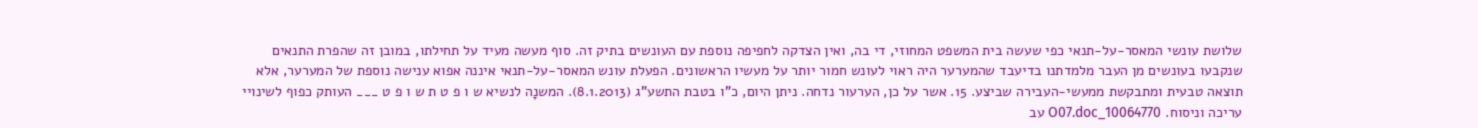שלושת עונשי המאסר-על-תנאי כפי שעשה בית המשפט המחוזי, די בה, ואין הצדקה לחפיפה נוספת עם העונשים בתיק זה. סוף מעשה מעיד על תחילתו, במובן זה שהפרת התנאים שנקבעו בעונשים מן העבר מלמדתנו בדיעבד שהמערער היה ראוי לעונש חמור יותר על מעשיו הראשונים. הפעלת עונש המאסר-על-תנאי איננה אפוא ענישה נוספת של המערער, אלא תוצאה טבעית ומתבקשת ממעשי-העבירה שביצע. 15. אשר על כן, הערעור נדחה. ניתן היום, כ"ו בטבת התשע"ג (8.1.2013). המשנָה לנשיא ש ו פ ט ת ש ו פ ט ___ העותק כפוף לשינויי עריכה וניסוח. 10064770_O07.doc עב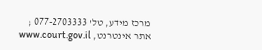מרכז מידע, טל' 077-2703333 ; אתר אינטרנט, www.court.gov.il